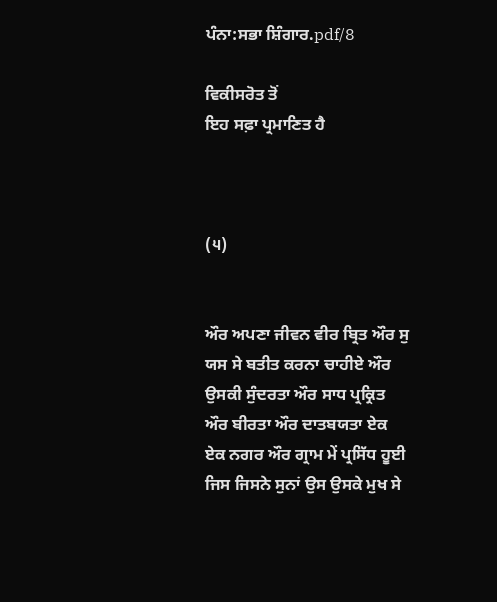ਪੰਨਾ:ਸਭਾ ਸ਼ਿੰਗਾਰ.pdf/8

ਵਿਕੀਸਰੋਤ ਤੋਂ
ਇਹ ਸਫ਼ਾ ਪ੍ਰਮਾਣਿਤ ਹੈ



(੫)


ਔਰ ਅਪਣਾ ਜੀਵਨ ਵੀਰ ਬ੍ਰਿਤ ਔਰ ਸੁ ਯਸ ਸੇ ਬਤੀਤ ਕਰਨਾ ਚਾਹੀਏ ਔਰ ਉਸਕੀ ਸੁੰਦਰਤਾ ਔਰ ਸਾਧ ਪ੍ਰਕ੍ਰਿਤ ਔਰ ਬੀਰਤਾ ਔਰ ਦਾਤਬਯਤਾ ਏਕ ਏਕ ਨਗਰ ਔਰ ਗ੍ਰਾਮ ਮੇਂ ਪ੍ਰਸਿੱਧ ਹੂਈ ਜਿਸ ਜਿਸਨੇ ਸੁਨਾਂ ਉਸ ਉਸਕੇ ਮੁਖ ਸੇ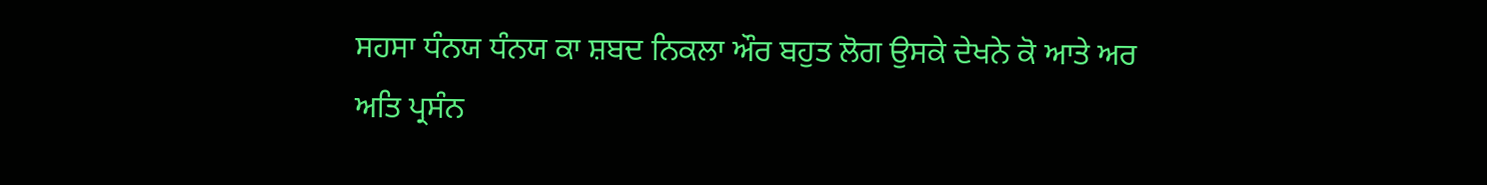ਸਹਸਾ ਧੰਨਯ ਧੰਨਯ ਕਾ ਸ਼ਬਦ ਨਿਕਲਾ ਔਰ ਬਹੁਤ ਲੋਗ ਉਸਕੇ ਦੇਖਨੇ ਕੋ ਆਤੇ ਅਰ ਅਤਿ ਪ੍ਰਸੰਨ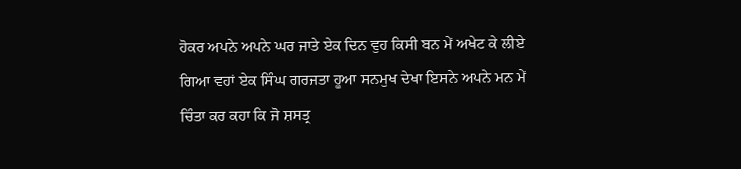ਹੋਕਰ ਅਪਨੇ ਅਪਨੇ ਘਰ ਜਾਤੇ ਏਕ ਦਿਨ ਵੁਹ ਕਿਸੀ ਬਨ ਮੇਂ ਅਖੇਟ ਕੇ ਲੀਏ ਗਿਆ ਵਹਾਂ ਏਕ ਸਿੰਘ ਗਰਜਤਾ ਹੂਆ ਸਨਮੁਖ ਦੇਖਾ ਇਸਨੇ ਅਪਨੇ ਮਨ ਮੇਂ ਚਿੰਤਾ ਕਰ ਕਹਾ ਕਿ ਜੋ ਸ਼ਸਤ੍ਰ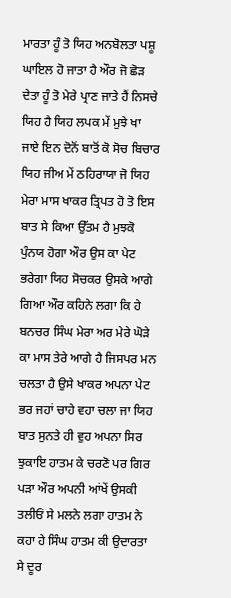ਮਾਰਤਾ ਹੂੰ ਤੋ ਯਿਹ ਅਨਬੋਲਤਾ ਪਸ਼ੂ ਘਾਇਲ ਹੋ ਜਾਤਾ ਹੈ ਔਰ ਜੋ ਛੋੜ ਦੇਤਾ ਹੂੰ ਤੋ ਮੇਰੇ ਪ੍ਰਾਣ ਜਾਤੇ ਹੈਂ ਨਿਸਚੇ ਯਿਹ ਹੈ ਯਿਹ ਲਪਕ ਮੇਂ ਮੁਝੇ ਖਾ ਜਾਏ ਇਨ ਦੋਨੋਂ ਬਾਤੋਂ ਕੋ ਸੋਚ ਬਿਚਾਰ ਯਿਹ ਜੀਅ ਮੇਂ ਠਹਿਰਾਯਾ ਜੋ ਯਿਹ ਮੇਰਾ ਮਾਸ ਖਾਕਰ ਤ੍ਰਿਪਤ ਹੋ ਤੋ ਇਸ ਬਾਤ ਸੇ ਕਿਆ ਉੱਤਮ ਹੈ ਮੁਝਕੋ ਪੁੰਨਯ ਹੋਗਾ ਔਰ ਉਸ ਕਾ ਪੇਟ ਭਰੇਗਾ ਯਿਹ ਸੋਚਕਰ ਉਸਕੇ ਆਗੇ ਗਿਆ ਔਰ ਕਹਿਨੇ ਲਗਾ ਕਿ ਹੇ ਬਨਚਰ ਸਿੰਘ ਮੇਰਾ ਅਰ ਮੇਰੇ ਘੋੜੇ ਕਾ ਮਾਸ ਤੇਰੇ ਆਗੇ ਹੈ ਜਿਸਪਰ ਮਨ ਚਲਤਾ ਹੈ ਉਸੇ ਖਾਕਰ ਅਪਨਾ ਪੇਟ ਭਰ ਜਹਾਂ ਚਾਹੇ ਵਹਾ ਚਲਾ ਜਾ ਯਿਹ ਬਾਤ ਸੁਨਤੇ ਹੀ ਵੁਹ ਅਪਨਾ ਸਿਰ ਝੁਕਾਇ ਹਾਤਮ ਕੇ ਚਰਣੋ ਪਰ ਗਿਰ ਪੜਾ ਔਰ ਅਪਨੀ ਆਂਖੇਂ ਉਸਕੀ ਤਲੀਓਂ ਸੇ ਮਲਨੇ ਲਗਾ ਹਾਤਮ ਨੇ ਕਹਾ ਹੇ ਸਿੰਘ ਹਾਤਮ ਕੀ ਉਦਾਰਤਾ ਸੇ ਦੂਰ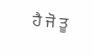ਹੈ ਜੋ ਤੂ